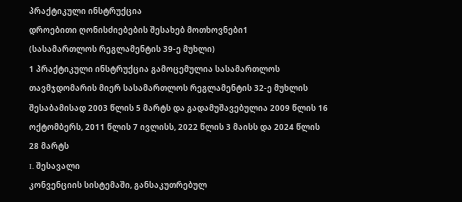პრაქტიკული ინსტრუქცია
დროებითი ღონისძიებების შესახებ მოთხოვნები1
(სასამართლოს რეგლამენტის 39-ე მუხლი)
1 პრაქტიკული ინსტრუქცია გამოცემულია სასამართლოს თავმჯდომარის მიერ სასამართლოს რეგლამენტის 32-ე მუხლის შესაბამისად 2003 წლის 5 მარტს და გადამუშავებულია 2009 წლის 16 ოქტომბერს, 2011 წლის 7 ივლისს, 2022 წლის 3 მაისს და 2024 წლის 28 მარტს
I. შესავალი
კონვენციის სისტემაში, განსაკუთრებულ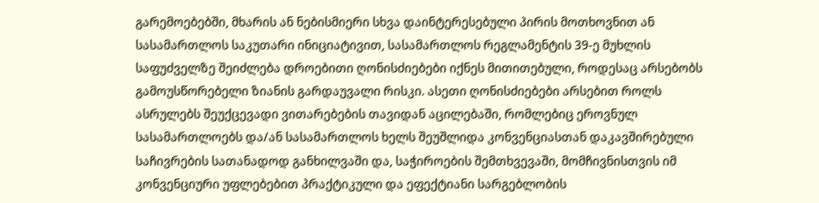გარემოებებში, მხარის ან ნებისმიერი სხვა დაინტერესებული პირის მოთხოვნით ან სასამართლოს საკუთარი ინიციატივით, სასამართლოს რეგლამენტის 39-ე მუხლის საფუძველზე შეიძლება დროებითი ღონისძიებები იქნეს მითითებული, როდესაც არსებობს გამოუსწორებელი ზიანის გარდაუვალი რისკი. ასეთი ღონისძიებები არსებით როლს ასრულებს შეუქცევადი ვითარებების თავიდან აცილებაში, რომლებიც ეროვნულ სასამართლოებს და/ან სასამართლოს ხელს შეუშლიდა კონვენციასთან დაკავშირებული საჩივრების სათანადოდ განხილვაში და, საჭიროების შემთხვევაში, მომჩივნისთვის იმ კონვენციური უფლებებით პრაქტიკული და ეფექტიანი სარგებლობის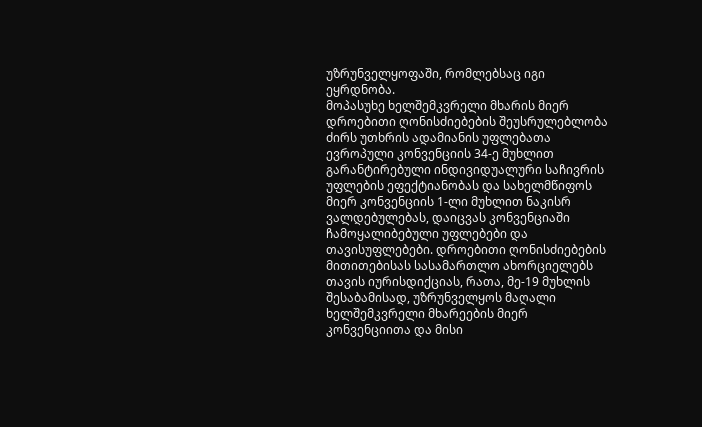უზრუნველყოფაში, რომლებსაც იგი ეყრდნობა.
მოპასუხე ხელშემკვრელი მხარის მიერ დროებითი ღონისძიებების შეუსრულებლობა ძირს უთხრის ადამიანის უფლებათა ევროპული კონვენციის 34-ე მუხლით გარანტირებული ინდივიდუალური საჩივრის უფლების ეფექტიანობას და სახელმწიფოს მიერ კონვენციის 1-ლი მუხლით ნაკისრ ვალდებულებას, დაიცვას კონვენციაში ჩამოყალიბებული უფლებები და თავისუფლებები. დროებითი ღონისძიებების მითითებისას სასამართლო ახორციელებს თავის იურისდიქციას, რათა, მე-19 მუხლის შესაბამისად, უზრუნველყოს მაღალი ხელშემკვრელი მხარეების მიერ კონვენციითა და მისი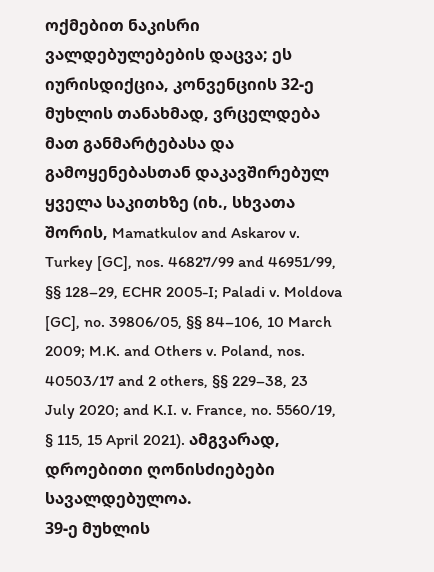ოქმებით ნაკისრი ვალდებულებების დაცვა; ეს იურისდიქცია, კონვენციის 32-ე მუხლის თანახმად, ვრცელდება მათ განმარტებასა და გამოყენებასთან დაკავშირებულ ყველა საკითხზე (იხ., სხვათა შორის, Mamatkulov and Askarov v. Turkey [GC], nos. 46827/99 and 46951/99, §§ 128–29, ECHR 2005-I; Paladi v. Moldova [GC], no. 39806/05, §§ 84–106, 10 March 2009; M.K. and Others v. Poland, nos. 40503/17 and 2 others, §§ 229–38, 23 July 2020; and K.I. v. France, no. 5560/19, § 115, 15 April 2021). ამგვარად, დროებითი ღონისძიებები სავალდებულოა.
39-ე მუხლის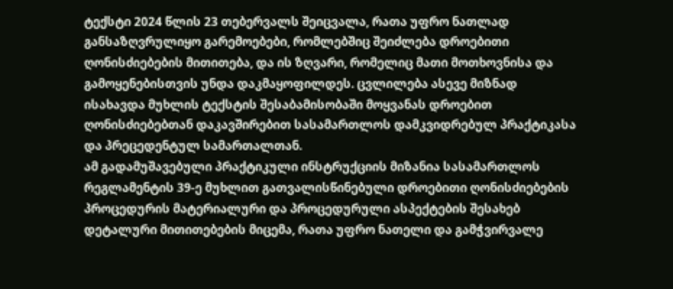ტექსტი 2024 წლის 23 თებერვალს შეიცვალა, რათა უფრო ნათლად განსაზღვრულიყო გარემოებები, რომლებშიც შეიძლება დროებითი ღონისძიებების მითითება, და ის ზღვარი, რომელიც მათი მოთხოვნისა და გამოყენებისთვის უნდა დაკმაყოფილდეს. ცვლილება ასევე მიზნად ისახავდა მუხლის ტექსტის შესაბამისობაში მოყვანას დროებით ღონისძიებებთან დაკავშირებით სასამართლოს დამკვიდრებულ პრაქტიკასა და პრეცედენტულ სამართალთან.
ამ გადამუშავებული პრაქტიკული ინსტრუქციის მიზანია სასამართლოს რეგლამენტის 39-ე მუხლით გათვალისწინებული დროებითი ღონისძიებების პროცედურის მატერიალური და პროცედურული ასპექტების შესახებ დეტალური მითითებების მიცემა, რათა უფრო ნათელი და გამჭვირვალე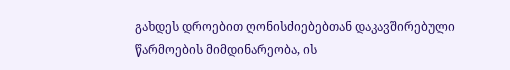გახდეს დროებით ღონისძიებებთან დაკავშირებული წარმოების მიმდინარეობა, ის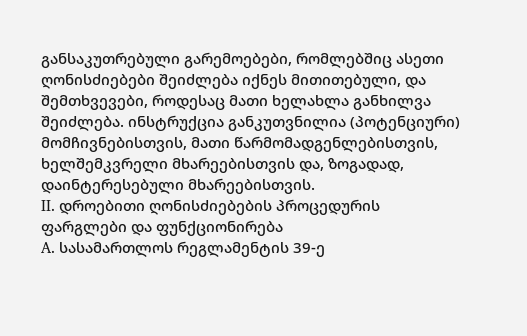განსაკუთრებული გარემოებები, რომლებშიც ასეთი ღონისძიებები შეიძლება იქნეს მითითებული, და შემთხვევები, როდესაც მათი ხელახლა განხილვა შეიძლება. ინსტრუქცია განკუთვნილია (პოტენციური) მომჩივნებისთვის, მათი წარმომადგენლებისთვის, ხელშემკვრელი მხარეებისთვის და, ზოგადად, დაინტერესებული მხარეებისთვის.
II. დროებითი ღონისძიებების პროცედურის ფარგლები და ფუნქციონირება
A. სასამართლოს რეგლამენტის 39-ე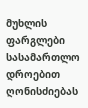მუხლის ფარგლები
სასამართლო დროებით ღონისძიებას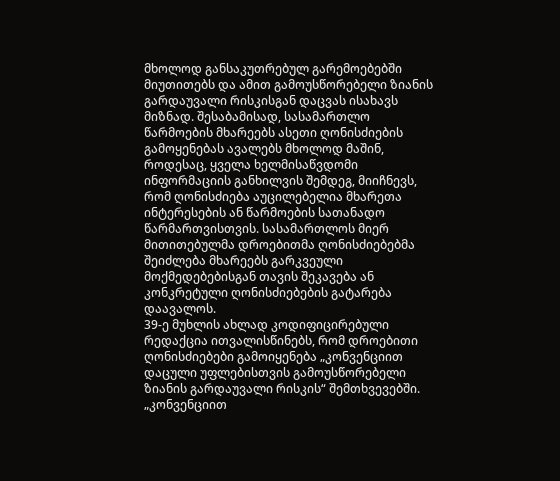მხოლოდ განსაკუთრებულ გარემოებებში მიუთითებს და ამით გამოუსწორებელი ზიანის გარდაუვალი რისკისგან დაცვას ისახავს მიზნად. შესაბამისად, სასამართლო წარმოების მხარეებს ასეთი ღონისძიების გამოყენებას ავალებს მხოლოდ მაშინ, როდესაც, ყველა ხელმისაწვდომი ინფორმაციის განხილვის შემდეგ, მიიჩნევს, რომ ღონისძიება აუცილებელია მხარეთა ინტერესების ან წარმოების სათანადო წარმართვისთვის. სასამართლოს მიერ მითითებულმა დროებითმა ღონისძიებებმა შეიძლება მხარეებს გარკვეული მოქმედებებისგან თავის შეკავება ან კონკრეტული ღონისძიებების გატარება დაავალოს.
39-ე მუხლის ახლად კოდიფიცირებული რედაქცია ითვალისწინებს, რომ დროებითი ღონისძიებები გამოიყენება „კონვენციით დაცული უფლებისთვის გამოუსწორებელი ზიანის გარდაუვალი რისკის“ შემთხვევებში. „კონვენციით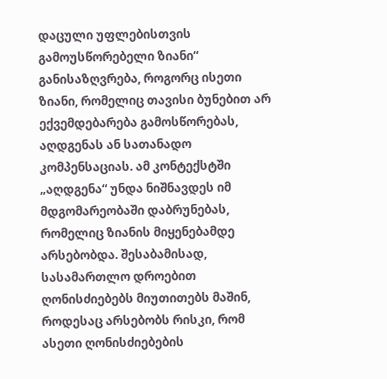დაცული უფლებისთვის გამოუსწორებელი ზიანი“ განისაზღვრება, როგორც ისეთი ზიანი, რომელიც თავისი ბუნებით არ ექვემდებარება გამოსწორებას, აღდგენას ან სათანადო კომპენსაციას. ამ კონტექსტში „აღდგენა“ უნდა ნიშნავდეს იმ მდგომარეობაში დაბრუნებას, რომელიც ზიანის მიყენებამდე არსებობდა. შესაბამისად, სასამართლო დროებით ღონისძიებებს მიუთითებს მაშინ, როდესაც არსებობს რისკი, რომ ასეთი ღონისძიებების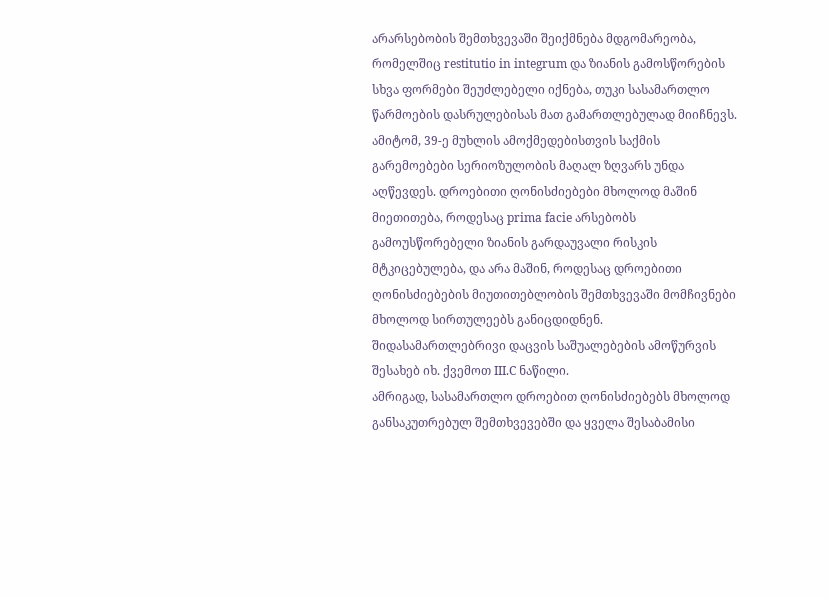არარსებობის შემთხვევაში შეიქმნება მდგომარეობა, რომელშიც restitutio in integrum და ზიანის გამოსწორების სხვა ფორმები შეუძლებელი იქნება, თუკი სასამართლო წარმოების დასრულებისას მათ გამართლებულად მიიჩნევს. ამიტომ, 39-ე მუხლის ამოქმედებისთვის საქმის გარემოებები სერიოზულობის მაღალ ზღვარს უნდა აღწევდეს. დროებითი ღონისძიებები მხოლოდ მაშინ მიეთითება, როდესაც prima facie არსებობს გამოუსწორებელი ზიანის გარდაუვალი რისკის მტკიცებულება, და არა მაშინ, როდესაც დროებითი ღონისძიებების მიუთითებლობის შემთხვევაში მომჩივნები მხოლოდ სირთულეებს განიცდიდნენ. შიდასამართლებრივი დაცვის საშუალებების ამოწურვის შესახებ იხ. ქვემოთ III.C ნაწილი.
ამრიგად, სასამართლო დროებით ღონისძიებებს მხოლოდ განსაკუთრებულ შემთხვევებში და ყველა შესაბამისი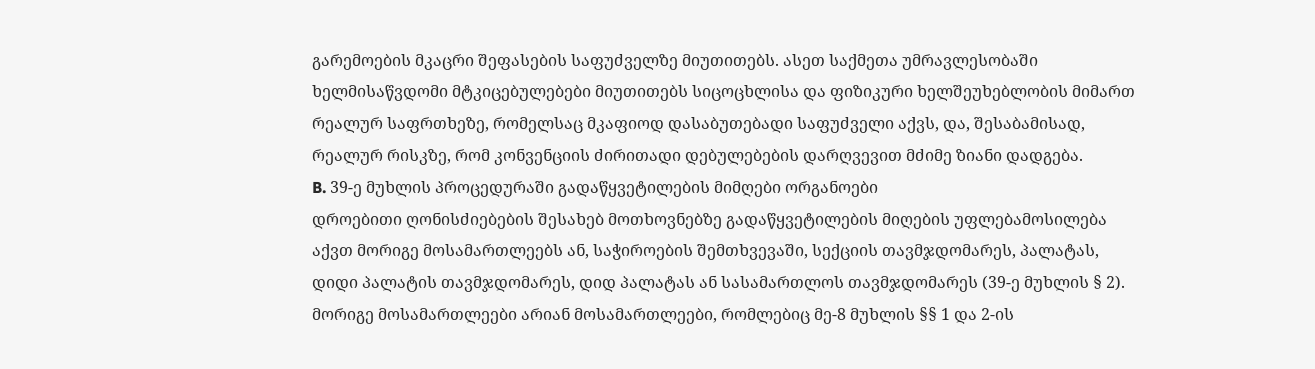გარემოების მკაცრი შეფასების საფუძველზე მიუთითებს. ასეთ საქმეთა უმრავლესობაში ხელმისაწვდომი მტკიცებულებები მიუთითებს სიცოცხლისა და ფიზიკური ხელშეუხებლობის მიმართ რეალურ საფრთხეზე, რომელსაც მკაფიოდ დასაბუთებადი საფუძველი აქვს, და, შესაბამისად, რეალურ რისკზე, რომ კონვენციის ძირითადი დებულებების დარღვევით მძიმე ზიანი დადგება.
B. 39-ე მუხლის პროცედურაში გადაწყვეტილების მიმღები ორგანოები
დროებითი ღონისძიებების შესახებ მოთხოვნებზე გადაწყვეტილების მიღების უფლებამოსილება აქვთ მორიგე მოსამართლეებს ან, საჭიროების შემთხვევაში, სექციის თავმჯდომარეს, პალატას, დიდი პალატის თავმჯდომარეს, დიდ პალატას ან სასამართლოს თავმჯდომარეს (39-ე მუხლის § 2).
მორიგე მოსამართლეები არიან მოსამართლეები, რომლებიც მე-8 მუხლის §§ 1 და 2-ის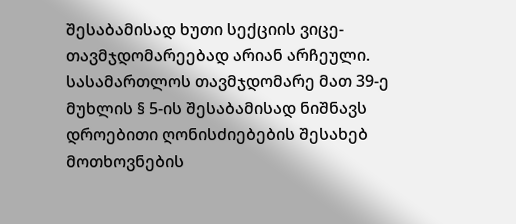შესაბამისად ხუთი სექციის ვიცე-თავმჯდომარეებად არიან არჩეული. სასამართლოს თავმჯდომარე მათ 39-ე მუხლის § 5-ის შესაბამისად ნიშნავს დროებითი ღონისძიებების შესახებ მოთხოვნების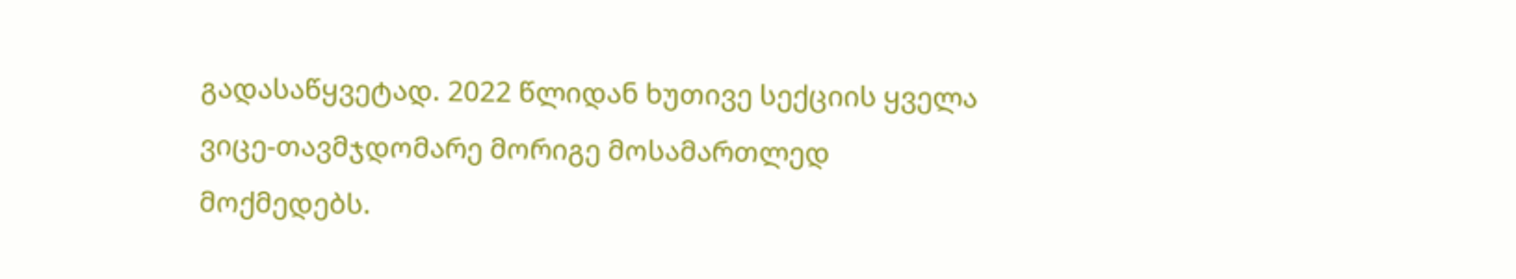გადასაწყვეტად. 2022 წლიდან ხუთივე სექციის ყველა ვიცე-თავმჯდომარე მორიგე მოსამართლედ მოქმედებს.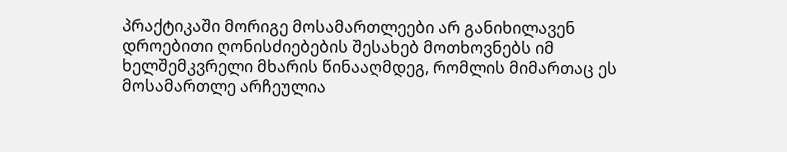პრაქტიკაში მორიგე მოსამართლეები არ განიხილავენ დროებითი ღონისძიებების შესახებ მოთხოვნებს იმ ხელშემკვრელი მხარის წინააღმდეგ, რომლის მიმართაც ეს მოსამართლე არჩეულია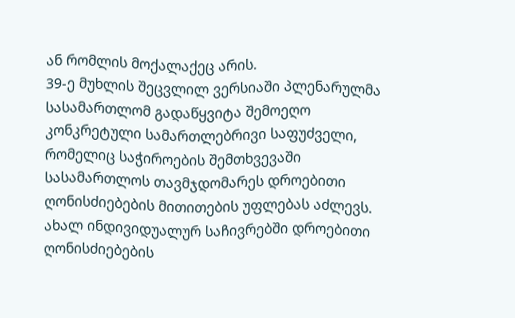ან რომლის მოქალაქეც არის.
39-ე მუხლის შეცვლილ ვერსიაში პლენარულმა სასამართლომ გადაწყვიტა შემოეღო კონკრეტული სამართლებრივი საფუძველი, რომელიც საჭიროების შემთხვევაში სასამართლოს თავმჯდომარეს დროებითი ღონისძიებების მითითების უფლებას აძლევს.
ახალ ინდივიდუალურ საჩივრებში დროებითი ღონისძიებების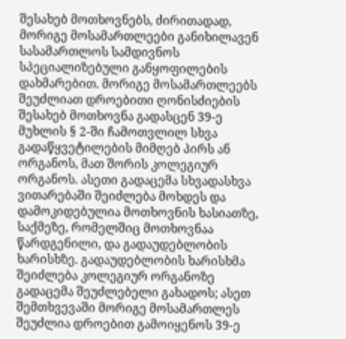შესახებ მოთხოვნებს, ძირითადად, მორიგე მოსამართლეები განიხილავენ სასამართლოს სამდივნოს სპეციალიზებული განყოფილების დახმარებით. მორიგე მოსამართლეებს შეუძლიათ დროებითი ღონისძიების შესახებ მოთხოვნა გადასცენ 39-ე მუხლის § 2-ში ჩამოთვლილ სხვა გადაწყვეტილების მიმღებ პირს ან ორგანოს, მათ შორის კოლეგიურ ორგანოს. ასეთი გადაცემა სხვადასხვა ვითარებაში შეიძლება მოხდეს და დამოკიდებულია მოთხოვნის ხასიათზე, საქმეზე, რომელშიც მოთხოვნაა წარდგენილი, და გადაუდებლობის ხარისხზე. გადაუდებლობის ხარისხმა შეიძლება კოლეგიურ ორგანოზე გადაცემა შეუძლებელი გახადოს; ასეთ შემთხვევაში მორიგე მოსამართლეს შეუძლია დროებით გამოიყენოს 39-ე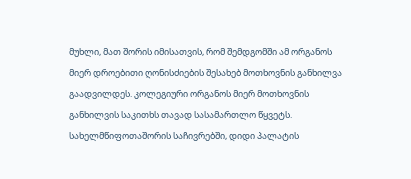მუხლი, მათ შორის იმისათვის, რომ შემდგომში ამ ორგანოს მიერ დროებითი ღონისძიების შესახებ მოთხოვნის განხილვა გაადვილდეს. კოლეგიური ორგანოს მიერ მოთხოვნის განხილვის საკითხს თავად სასამართლო წყვეტს.
სახელმწიფოთაშორის საჩივრებში, დიდი პალატის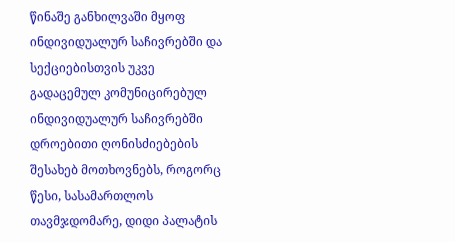წინაშე განხილვაში მყოფ ინდივიდუალურ საჩივრებში და სექციებისთვის უკვე გადაცემულ კომუნიცირებულ ინდივიდუალურ საჩივრებში დროებითი ღონისძიებების შესახებ მოთხოვნებს, როგორც წესი, სასამართლოს თავმჯდომარე, დიდი პალატის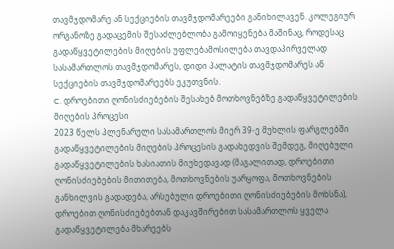თავმჯდომარე ან სექციების თავმჯდომარეები განიხილავენ. კოლეგიურ ორგანოზე გადაცემის შესაძლებლობა გამოიყენება მაშინაც, როდესაც გადაწყვეტილების მიღების უფლებამოსილება თავდაპირველად სასამართლოს თავმჯდომარეს, დიდი პალატის თავმჯდომარეს ან სექციების თავმჯდომარეებს ეკუთვნის.
C. დროებითი ღონისძიებების შესახებ მოთხოვნებზე გადაწყვეტილების მიღების პროცესი
2023 წელს პლენარული სასამართლოს მიერ 39-ე მუხლის ფარგლებში გადაწყვეტილების მიღების პროცესის გადახედვის შემდეგ, მიღებული გადაწყვეტილების ხასიათის მიუხედავად (მაგალითად, დროებითი ღონისძიებების მითითება, მოთხოვნების უარყოფა, მოთხოვნების განხილვის გადადება, არსებული დროებითი ღონისძიებების მოხსნა), დროებით ღონისძიებებთან დაკავშირებით სასამართლოს ყველა გადაწყვეტილება მხარეებს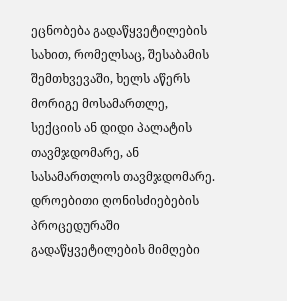ეცნობება გადაწყვეტილების სახით, რომელსაც, შესაბამის შემთხვევაში, ხელს აწერს მორიგე მოსამართლე, სექციის ან დიდი პალატის თავმჯდომარე, ან სასამართლოს თავმჯდომარე. დროებითი ღონისძიებების პროცედურაში გადაწყვეტილების მიმღები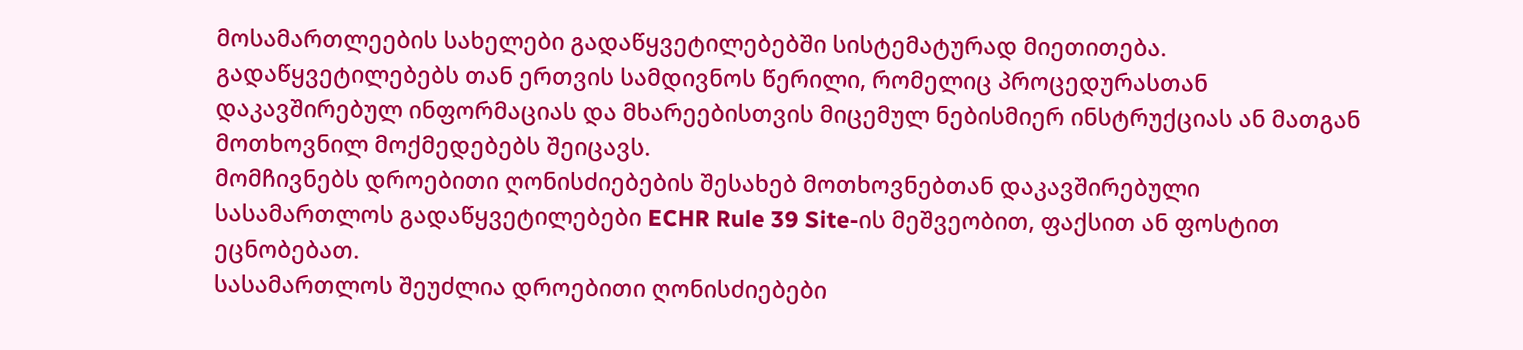მოსამართლეების სახელები გადაწყვეტილებებში სისტემატურად მიეთითება.
გადაწყვეტილებებს თან ერთვის სამდივნოს წერილი, რომელიც პროცედურასთან დაკავშირებულ ინფორმაციას და მხარეებისთვის მიცემულ ნებისმიერ ინსტრუქციას ან მათგან მოთხოვნილ მოქმედებებს შეიცავს.
მომჩივნებს დროებითი ღონისძიებების შესახებ მოთხოვნებთან დაკავშირებული სასამართლოს გადაწყვეტილებები ECHR Rule 39 Site-ის მეშვეობით, ფაქსით ან ფოსტით ეცნობებათ.
სასამართლოს შეუძლია დროებითი ღონისძიებები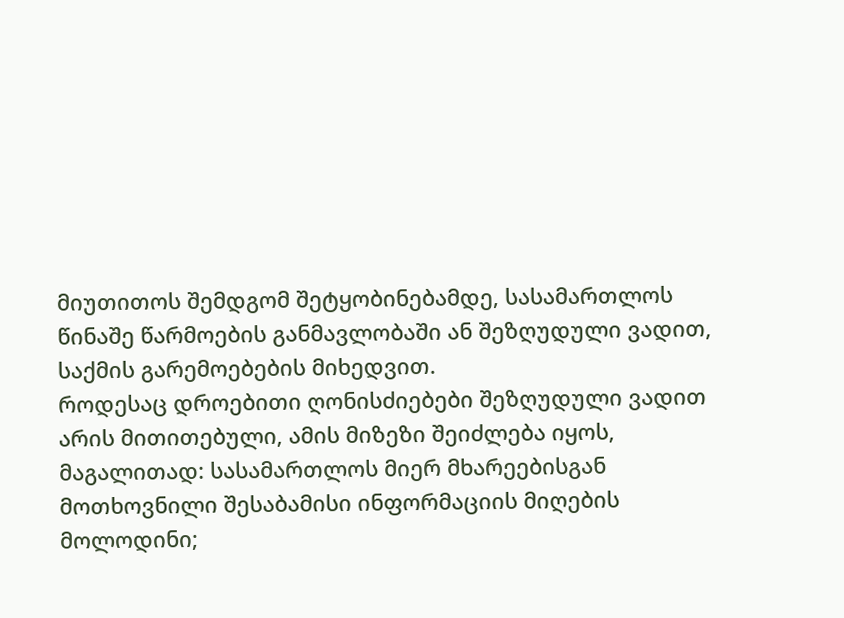მიუთითოს შემდგომ შეტყობინებამდე, სასამართლოს წინაშე წარმოების განმავლობაში ან შეზღუდული ვადით, საქმის გარემოებების მიხედვით.
როდესაც დროებითი ღონისძიებები შეზღუდული ვადით არის მითითებული, ამის მიზეზი შეიძლება იყოს, მაგალითად: სასამართლოს მიერ მხარეებისგან მოთხოვნილი შესაბამისი ინფორმაციის მიღების მოლოდინი;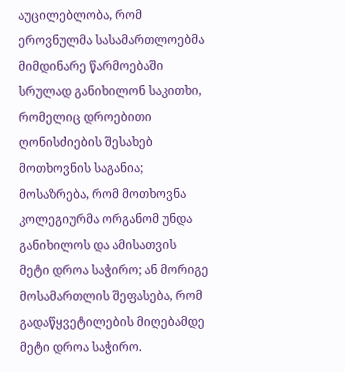აუცილებლობა, რომ ეროვნულმა სასამართლოებმა მიმდინარე წარმოებაში სრულად განიხილონ საკითხი, რომელიც დროებითი ღონისძიების შესახებ მოთხოვნის საგანია; მოსაზრება, რომ მოთხოვნა კოლეგიურმა ორგანომ უნდა განიხილოს და ამისათვის მეტი დროა საჭირო; ან მორიგე მოსამართლის შეფასება, რომ გადაწყვეტილების მიღებამდე მეტი დროა საჭირო.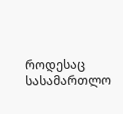როდესაც სასამართლო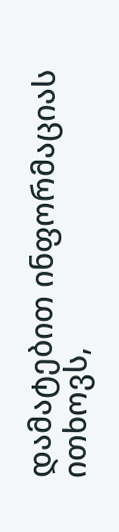დამატებით ინფორმაციას ითხოვს,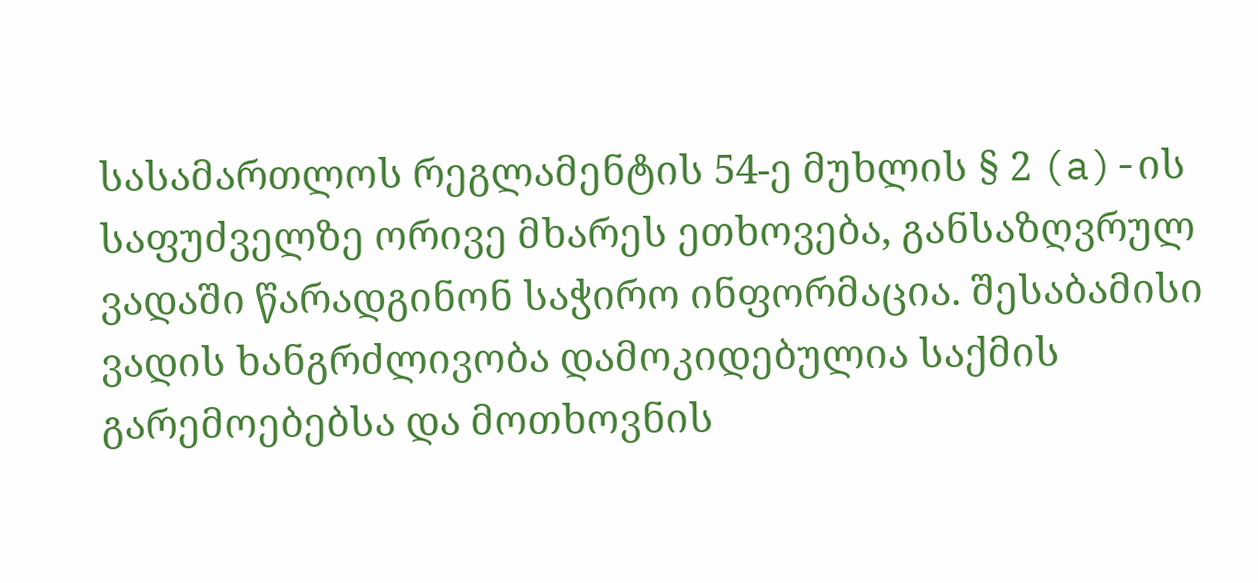სასამართლოს რეგლამენტის 54-ე მუხლის § 2 (a)-ის საფუძველზე ორივე მხარეს ეთხოვება, განსაზღვრულ ვადაში წარადგინონ საჭირო ინფორმაცია. შესაბამისი ვადის ხანგრძლივობა დამოკიდებულია საქმის გარემოებებსა და მოთხოვნის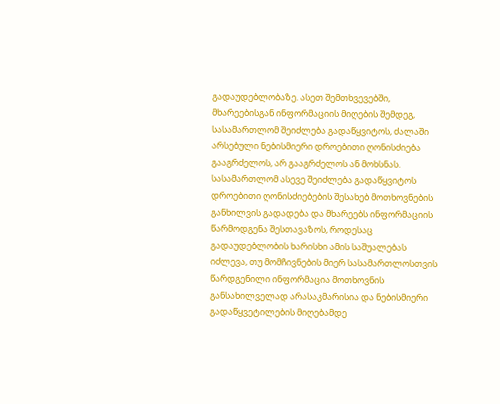გადაუდებლობაზე. ასეთ შემთხვევებში, მხარეებისგან ინფორმაციის მიღების შემდეგ, სასამართლომ შეიძლება გადაწყვიტოს, ძალაში არსებული ნებისმიერი დროებითი ღონისძიება გააგრძელოს, არ გააგრძელოს ან მოხსნას.
სასამართლომ ასევე შეიძლება გადაწყვიტოს დროებითი ღონისძიებების შესახებ მოთხოვნების განხილვის გადადება და მხარეებს ინფორმაციის წარმოდგენა შესთავაზოს, როდესაც გადაუდებლობის ხარისხი ამის საშუალებას იძლევა, თუ მომჩივნების მიერ სასამართლოსთვის წარდგენილი ინფორმაცია მოთხოვნის განსახილველად არასაკმარისია და ნებისმიერი გადაწყვეტილების მიღებამდე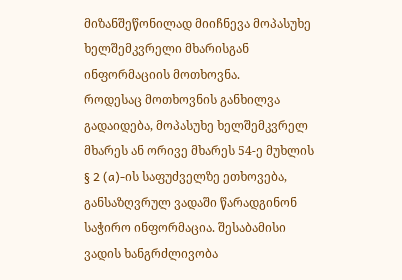მიზანშეწონილად მიიჩნევა მოპასუხე ხელშემკვრელი მხარისგან ინფორმაციის მოთხოვნა.
როდესაც მოთხოვნის განხილვა გადაიდება, მოპასუხე ხელშემკვრელ მხარეს ან ორივე მხარეს 54-ე მუხლის § 2 (a)-ის საფუძველზე ეთხოვება, განსაზღვრულ ვადაში წარადგინონ საჭირო ინფორმაცია. შესაბამისი ვადის ხანგრძლივობა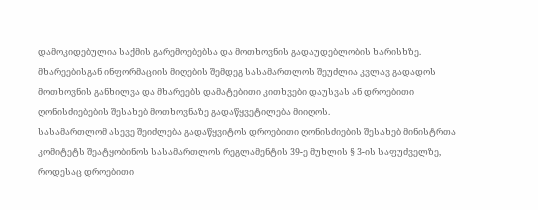დამოკიდებულია საქმის გარემოებებსა და მოთხოვნის გადაუდებლობის ხარისხზე. მხარეებისგან ინფორმაციის მიღების შემდეგ სასამართლოს შეუძლია კვლავ გადადოს მოთხოვნის განხილვა და მხარეებს დამატებითი კითხვები დაუსვას ან დროებითი ღონისძიებების შესახებ მოთხოვნაზე გადაწყვეტილება მიიღოს.
სასამართლომ ასევე შეიძლება გადაწყვიტოს დროებითი ღონისძიების შესახებ მინისტრთა კომიტეტს შეატყობინოს სასამართლოს რეგლამენტის 39-ე მუხლის § 3-ის საფუძველზე, როდესაც დროებითი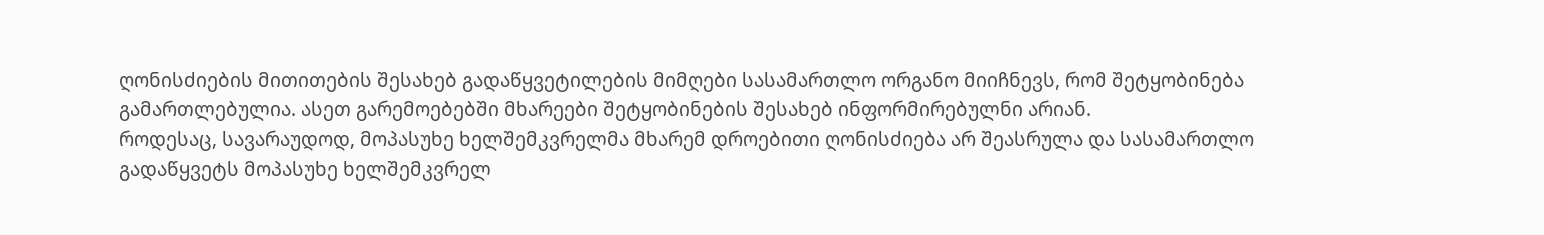ღონისძიების მითითების შესახებ გადაწყვეტილების მიმღები სასამართლო ორგანო მიიჩნევს, რომ შეტყობინება გამართლებულია. ასეთ გარემოებებში მხარეები შეტყობინების შესახებ ინფორმირებულნი არიან.
როდესაც, სავარაუდოდ, მოპასუხე ხელშემკვრელმა მხარემ დროებითი ღონისძიება არ შეასრულა და სასამართლო გადაწყვეტს მოპასუხე ხელშემკვრელ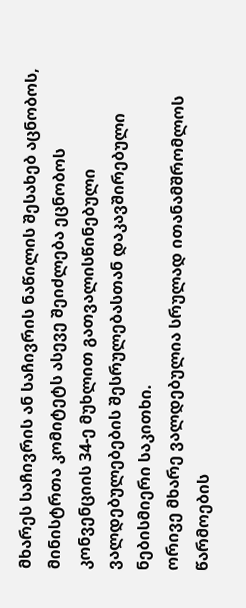მხარეს საჩივრის ან საჩივრის ნაწილის შესახებ აცნობოს, მინისტრთა კომიტეტს ასევე შეიძლება ეცნობოს კონვენციის 34-ე მუხლით გათვალისწინებული ვალდებულებების შესრულებასთან დაკავშირებული ნებისმიერი საკითხი.
ორივე მხარე ვალდებულია სრულად ითანამშრომლოს წარმოების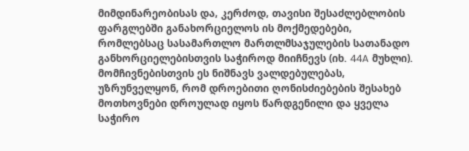მიმდინარეობისას და, კერძოდ, თავისი შესაძლებლობის ფარგლებში განახორციელოს ის მოქმედებები, რომლებსაც სასამართლო მართლმსაჯულების სათანადო განხორციელებისთვის საჭიროდ მიიჩნევს (იხ. 44A მუხლი). მომჩივნებისთვის ეს ნიშნავს ვალდებულებას, უზრუნველყონ, რომ დროებითი ღონისძიებების შესახებ მოთხოვნები დროულად იყოს წარდგენილი და ყველა საჭირო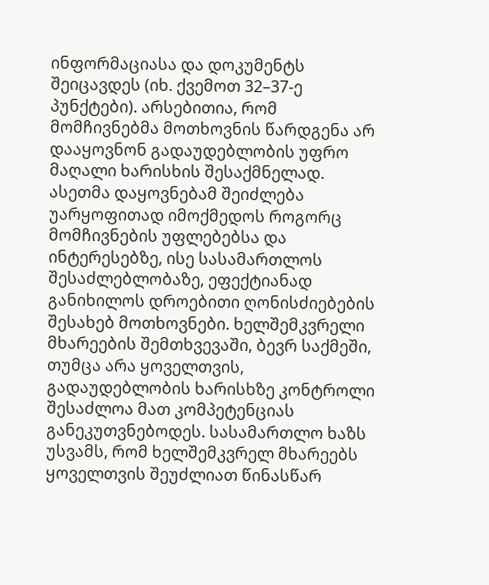ინფორმაციასა და დოკუმენტს შეიცავდეს (იხ. ქვემოთ 32–37-ე პუნქტები). არსებითია, რომ მომჩივნებმა მოთხოვნის წარდგენა არ დააყოვნონ გადაუდებლობის უფრო მაღალი ხარისხის შესაქმნელად. ასეთმა დაყოვნებამ შეიძლება უარყოფითად იმოქმედოს როგორც მომჩივნების უფლებებსა და ინტერესებზე, ისე სასამართლოს შესაძლებლობაზე, ეფექტიანად განიხილოს დროებითი ღონისძიებების შესახებ მოთხოვნები. ხელშემკვრელი მხარეების შემთხვევაში, ბევრ საქმეში, თუმცა არა ყოველთვის, გადაუდებლობის ხარისხზე კონტროლი შესაძლოა მათ კომპეტენციას განეკუთვნებოდეს. სასამართლო ხაზს უსვამს, რომ ხელშემკვრელ მხარეებს ყოველთვის შეუძლიათ წინასწარ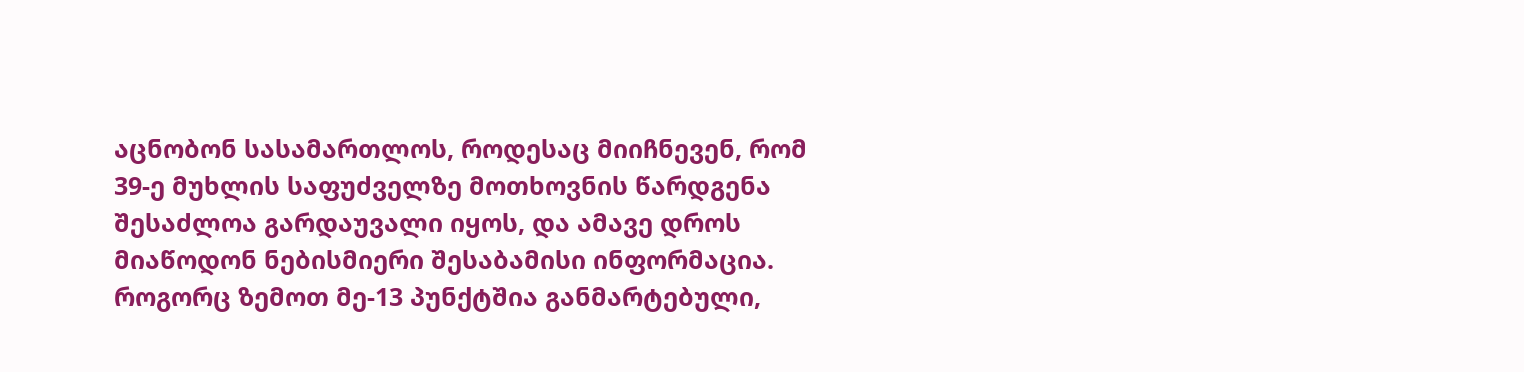აცნობონ სასამართლოს, როდესაც მიიჩნევენ, რომ 39-ე მუხლის საფუძველზე მოთხოვნის წარდგენა შესაძლოა გარდაუვალი იყოს, და ამავე დროს მიაწოდონ ნებისმიერი შესაბამისი ინფორმაცია.
როგორც ზემოთ მე-13 პუნქტშია განმარტებული,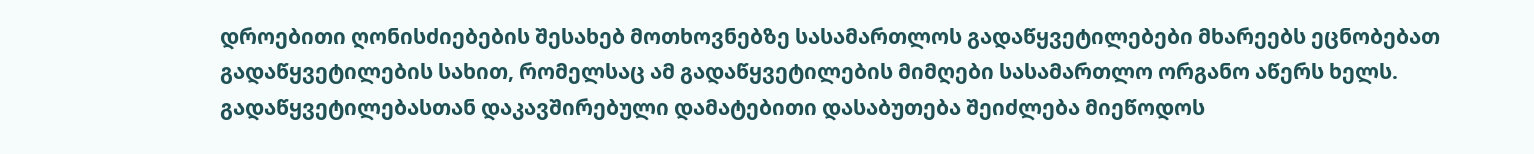დროებითი ღონისძიებების შესახებ მოთხოვნებზე სასამართლოს გადაწყვეტილებები მხარეებს ეცნობებათ გადაწყვეტილების სახით, რომელსაც ამ გადაწყვეტილების მიმღები სასამართლო ორგანო აწერს ხელს. გადაწყვეტილებასთან დაკავშირებული დამატებითი დასაბუთება შეიძლება მიეწოდოს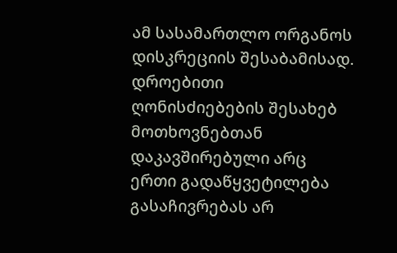ამ სასამართლო ორგანოს დისკრეციის შესაბამისად.
დროებითი ღონისძიებების შესახებ მოთხოვნებთან დაკავშირებული არც ერთი გადაწყვეტილება გასაჩივრებას არ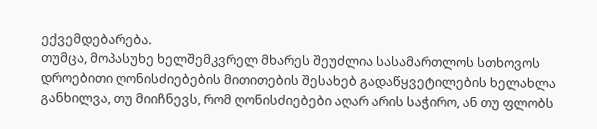ექვემდებარება.
თუმცა, მოპასუხე ხელშემკვრელ მხარეს შეუძლია სასამართლოს სთხოვოს დროებითი ღონისძიებების მითითების შესახებ გადაწყვეტილების ხელახლა განხილვა, თუ მიიჩნევს, რომ ღონისძიებები აღარ არის საჭირო, ან თუ ფლობს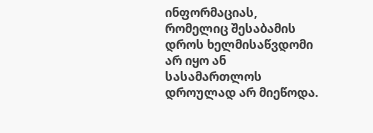ინფორმაციას, რომელიც შესაბამის დროს ხელმისაწვდომი არ იყო ან სასამართლოს დროულად არ მიეწოდა.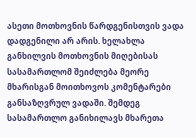ასეთი მოთხოვნის წარდგენისთვის ვადა დადგენილი არ არის. ხელახლა განხილვის მოთხოვნის მიღებისას სასამართლომ შეიძლება მეორე მხარისგან მოითხოვოს კომენტარები განსაზღვრულ ვადაში. შემდეგ სასამართლო განიხილავს მხარეთა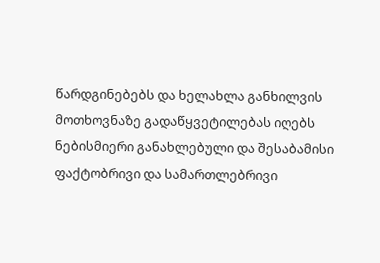წარდგინებებს და ხელახლა განხილვის მოთხოვნაზე გადაწყვეტილებას იღებს ნებისმიერი განახლებული და შესაბამისი ფაქტობრივი და სამართლებრივი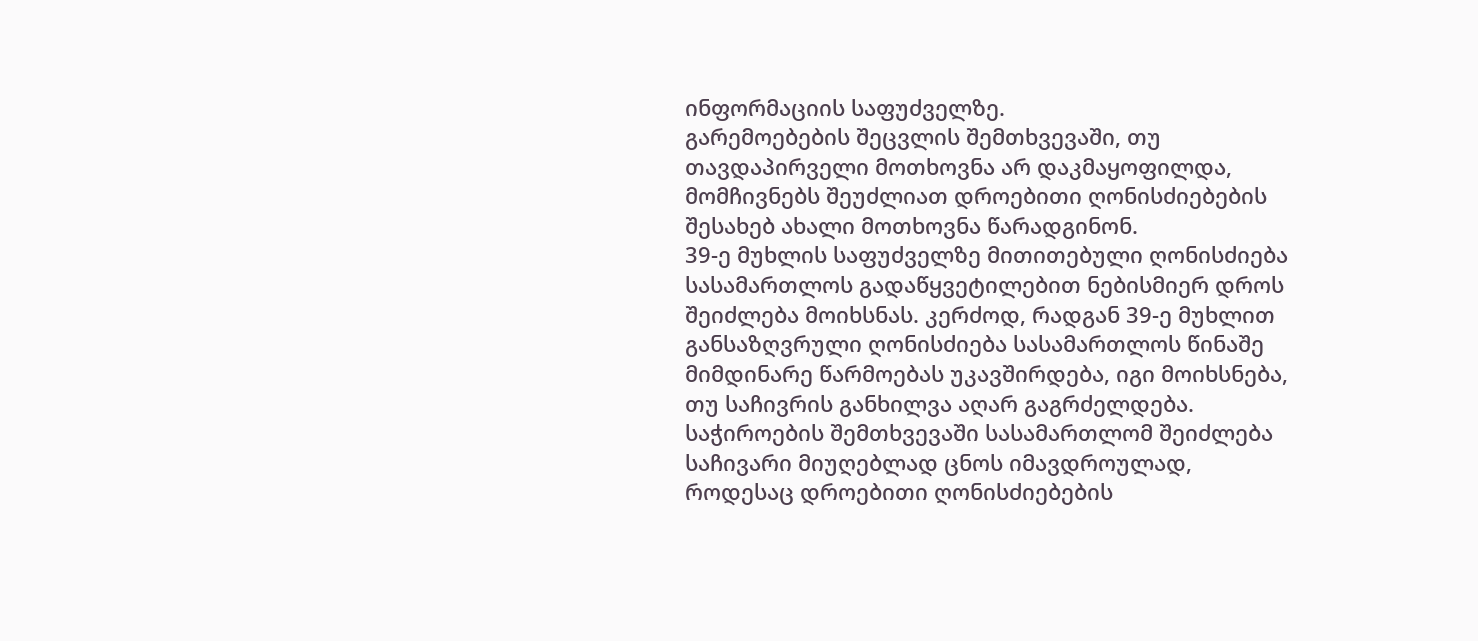ინფორმაციის საფუძველზე.
გარემოებების შეცვლის შემთხვევაში, თუ თავდაპირველი მოთხოვნა არ დაკმაყოფილდა, მომჩივნებს შეუძლიათ დროებითი ღონისძიებების შესახებ ახალი მოთხოვნა წარადგინონ.
39-ე მუხლის საფუძველზე მითითებული ღონისძიება სასამართლოს გადაწყვეტილებით ნებისმიერ დროს შეიძლება მოიხსნას. კერძოდ, რადგან 39-ე მუხლით განსაზღვრული ღონისძიება სასამართლოს წინაშე მიმდინარე წარმოებას უკავშირდება, იგი მოიხსნება, თუ საჩივრის განხილვა აღარ გაგრძელდება.
საჭიროების შემთხვევაში სასამართლომ შეიძლება საჩივარი მიუღებლად ცნოს იმავდროულად, როდესაც დროებითი ღონისძიებების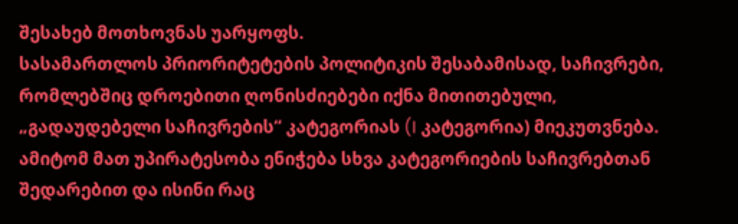შესახებ მოთხოვნას უარყოფს.
სასამართლოს პრიორიტეტების პოლიტიკის შესაბამისად, საჩივრები, რომლებშიც დროებითი ღონისძიებები იქნა მითითებული, „გადაუდებელი საჩივრების“ კატეგორიას (I კატეგორია) მიეკუთვნება. ამიტომ მათ უპირატესობა ენიჭება სხვა კატეგორიების საჩივრებთან შედარებით და ისინი რაც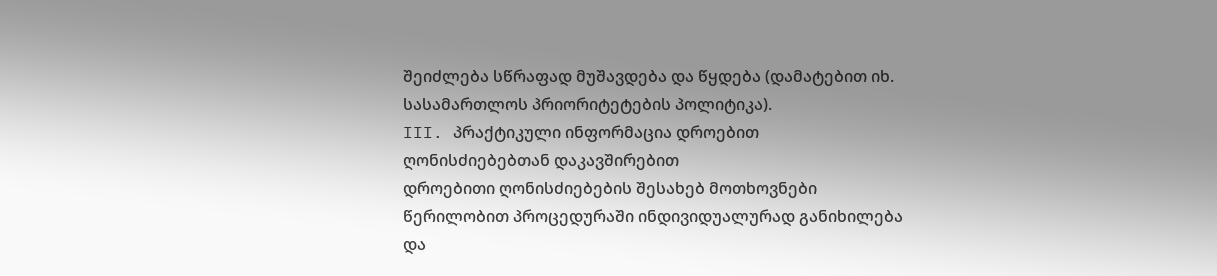შეიძლება სწრაფად მუშავდება და წყდება (დამატებით იხ. სასამართლოს პრიორიტეტების პოლიტიკა).
III. პრაქტიკული ინფორმაცია დროებით ღონისძიებებთან დაკავშირებით
დროებითი ღონისძიებების შესახებ მოთხოვნები წერილობით პროცედურაში ინდივიდუალურად განიხილება და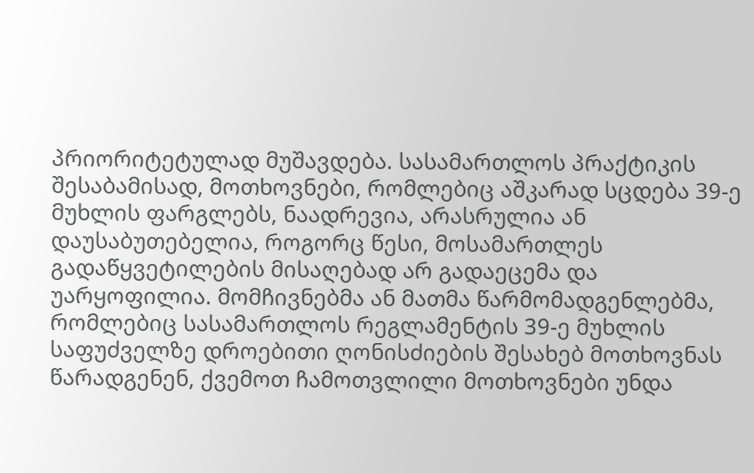პრიორიტეტულად მუშავდება. სასამართლოს პრაქტიკის შესაბამისად, მოთხოვნები, რომლებიც აშკარად სცდება 39-ე მუხლის ფარგლებს, ნაადრევია, არასრულია ან დაუსაბუთებელია, როგორც წესი, მოსამართლეს გადაწყვეტილების მისაღებად არ გადაეცემა და უარყოფილია. მომჩივნებმა ან მათმა წარმომადგენლებმა, რომლებიც სასამართლოს რეგლამენტის 39-ე მუხლის საფუძველზე დროებითი ღონისძიების შესახებ მოთხოვნას წარადგენენ, ქვემოთ ჩამოთვლილი მოთხოვნები უნდა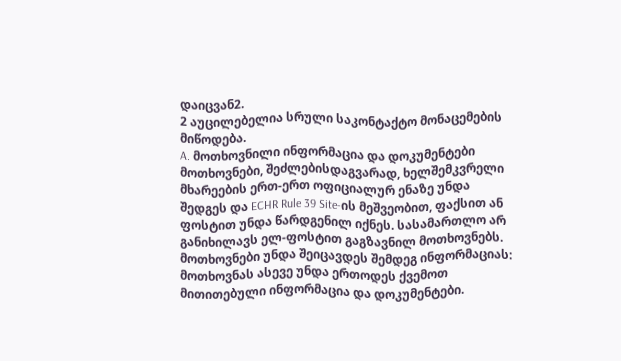დაიცვან2.
2 აუცილებელია სრული საკონტაქტო მონაცემების მიწოდება.
A. მოთხოვნილი ინფორმაცია და დოკუმენტები
მოთხოვნები, შეძლებისდაგვარად, ხელშემკვრელი მხარეების ერთ-ერთ ოფიციალურ ენაზე უნდა შედგეს და ECHR Rule 39 Site-ის მეშვეობით, ფაქსით ან ფოსტით უნდა წარდგენილ იქნეს. სასამართლო არ განიხილავს ელ-ფოსტით გაგზავნილ მოთხოვნებს.
მოთხოვნები უნდა შეიცავდეს შემდეგ ინფორმაციას:
მოთხოვნას ასევე უნდა ერთოდეს ქვემოთ მითითებული ინფორმაცია და დოკუმენტები.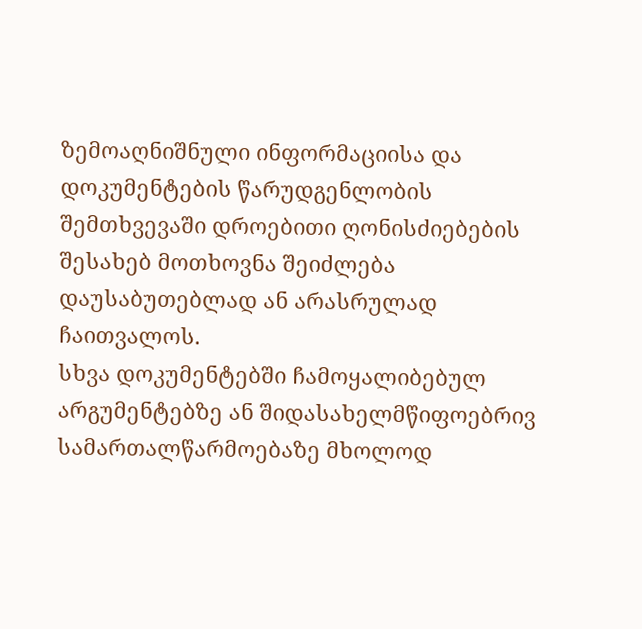ზემოაღნიშნული ინფორმაციისა და დოკუმენტების წარუდგენლობის შემთხვევაში დროებითი ღონისძიებების შესახებ მოთხოვნა შეიძლება დაუსაბუთებლად ან არასრულად ჩაითვალოს.
სხვა დოკუმენტებში ჩამოყალიბებულ არგუმენტებზე ან შიდასახელმწიფოებრივ სამართალწარმოებაზე მხოლოდ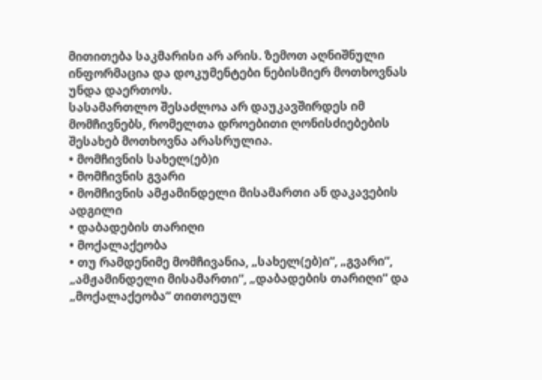მითითება საკმარისი არ არის. ზემოთ აღნიშნული ინფორმაცია და დოკუმენტები ნებისმიერ მოთხოვნას უნდა დაერთოს.
სასამართლო შესაძლოა არ დაუკავშირდეს იმ მომჩივნებს, რომელთა დროებითი ღონისძიებების შესახებ მოთხოვნა არასრულია.
• მომჩივნის სახელ(ებ)ი
• მომჩივნის გვარი
• მომჩივნის ამჟამინდელი მისამართი ან დაკავების ადგილი
• დაბადების თარიღი
• მოქალაქეობა
• თუ რამდენიმე მომჩივანია, „სახელ(ებ)ი“, „გვარი“, „ამჟამინდელი მისამართი“, „დაბადების თარიღი“ და „მოქალაქეობა“ თითოეულ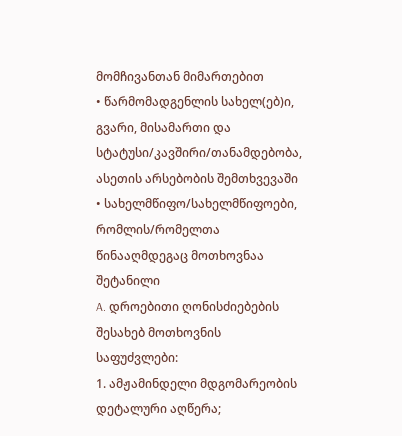მომჩივანთან მიმართებით
• წარმომადგენლის სახელ(ებ)ი, გვარი, მისამართი და სტატუსი/კავშირი/თანამდებობა, ასეთის არსებობის შემთხვევაში
• სახელმწიფო/სახელმწიფოები, რომლის/რომელთა წინააღმდეგაც მოთხოვნაა შეტანილი
A. დროებითი ღონისძიებების შესახებ მოთხოვნის საფუძვლები:
1. ამჟამინდელი მდგომარეობის დეტალური აღწერა;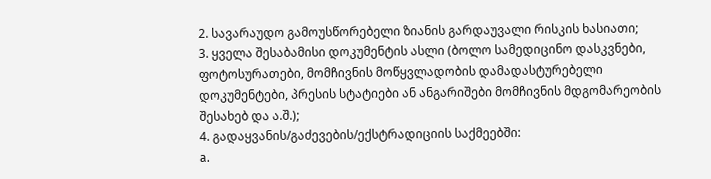2. სავარაუდო გამოუსწორებელი ზიანის გარდაუვალი რისკის ხასიათი;
3. ყველა შესაბამისი დოკუმენტის ასლი (ბოლო სამედიცინო დასკვნები, ფოტოსურათები, მომჩივნის მოწყვლადობის დამადასტურებელი დოკუმენტები, პრესის სტატიები ან ანგარიშები მომჩივნის მდგომარეობის შესახებ და ა.შ.);
4. გადაყვანის/გაძევების/ექსტრადიციის საქმეებში:
a.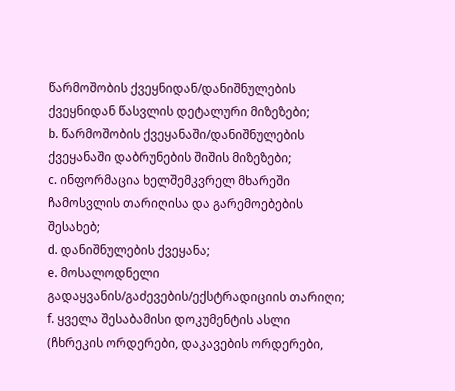წარმოშობის ქვეყნიდან/დანიშნულების ქვეყნიდან წასვლის დეტალური მიზეზები;
b. წარმოშობის ქვეყანაში/დანიშნულების ქვეყანაში დაბრუნების შიშის მიზეზები;
c. ინფორმაცია ხელშემკვრელ მხარეში ჩამოსვლის თარიღისა და გარემოებების შესახებ;
d. დანიშნულების ქვეყანა;
e. მოსალოდნელი გადაყვანის/გაძევების/ექსტრადიციის თარიღი;
f. ყველა შესაბამისი დოკუმენტის ასლი (ჩხრეკის ორდერები, დაკავების ორდერები,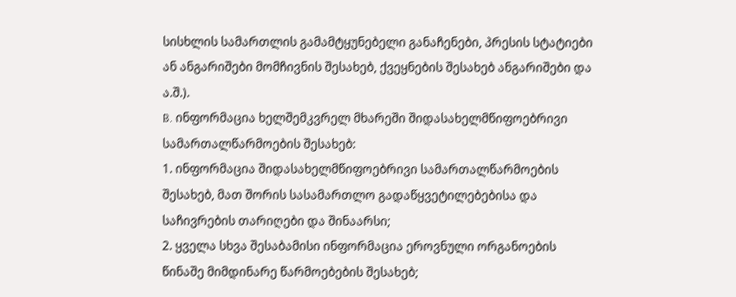სისხლის სამართლის გამამტყუნებელი განაჩენები, პრესის სტატიები ან ანგარიშები მომჩივნის შესახებ, ქვეყნების შესახებ ანგარიშები და ა.შ.).
B. ინფორმაცია ხელშემკვრელ მხარეში შიდასახელმწიფოებრივი სამართალწარმოების შესახებ:
1. ინფორმაცია შიდასახელმწიფოებრივი სამართალწარმოების შესახებ, მათ შორის სასამართლო გადაწყვეტილებებისა და საჩივრების თარიღები და შინაარსი;
2. ყველა სხვა შესაბამისი ინფორმაცია ეროვნული ორგანოების წინაშე მიმდინარე წარმოებების შესახებ;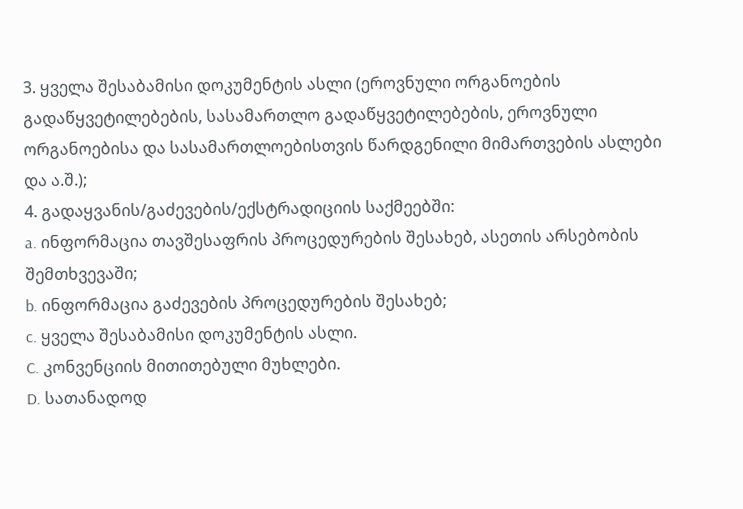3. ყველა შესაბამისი დოკუმენტის ასლი (ეროვნული ორგანოების გადაწყვეტილებების, სასამართლო გადაწყვეტილებების, ეროვნული ორგანოებისა და სასამართლოებისთვის წარდგენილი მიმართვების ასლები და ა.შ.);
4. გადაყვანის/გაძევების/ექსტრადიციის საქმეებში:
a. ინფორმაცია თავშესაფრის პროცედურების შესახებ, ასეთის არსებობის შემთხვევაში;
b. ინფორმაცია გაძევების პროცედურების შესახებ;
c. ყველა შესაბამისი დოკუმენტის ასლი.
C. კონვენციის მითითებული მუხლები.
D. სათანადოდ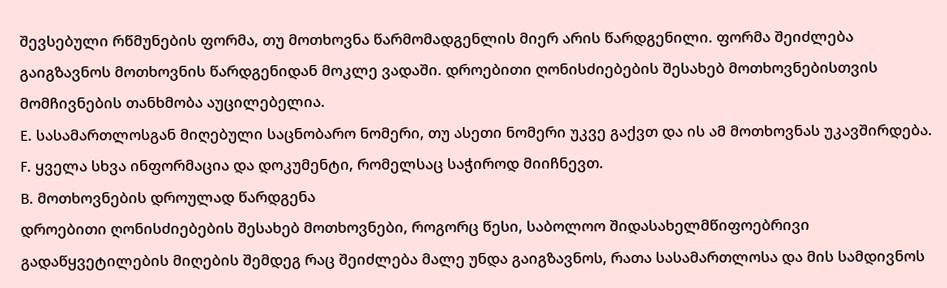შევსებული რწმუნების ფორმა, თუ მოთხოვნა წარმომადგენლის მიერ არის წარდგენილი. ფორმა შეიძლება გაიგზავნოს მოთხოვნის წარდგენიდან მოკლე ვადაში. დროებითი ღონისძიებების შესახებ მოთხოვნებისთვის მომჩივნების თანხმობა აუცილებელია.
E. სასამართლოსგან მიღებული საცნობარო ნომერი, თუ ასეთი ნომერი უკვე გაქვთ და ის ამ მოთხოვნას უკავშირდება.
F. ყველა სხვა ინფორმაცია და დოკუმენტი, რომელსაც საჭიროდ მიიჩნევთ.
B. მოთხოვნების დროულად წარდგენა
დროებითი ღონისძიებების შესახებ მოთხოვნები, როგორც წესი, საბოლოო შიდასახელმწიფოებრივი გადაწყვეტილების მიღების შემდეგ რაც შეიძლება მალე უნდა გაიგზავნოს, რათა სასამართლოსა და მის სამდივნოს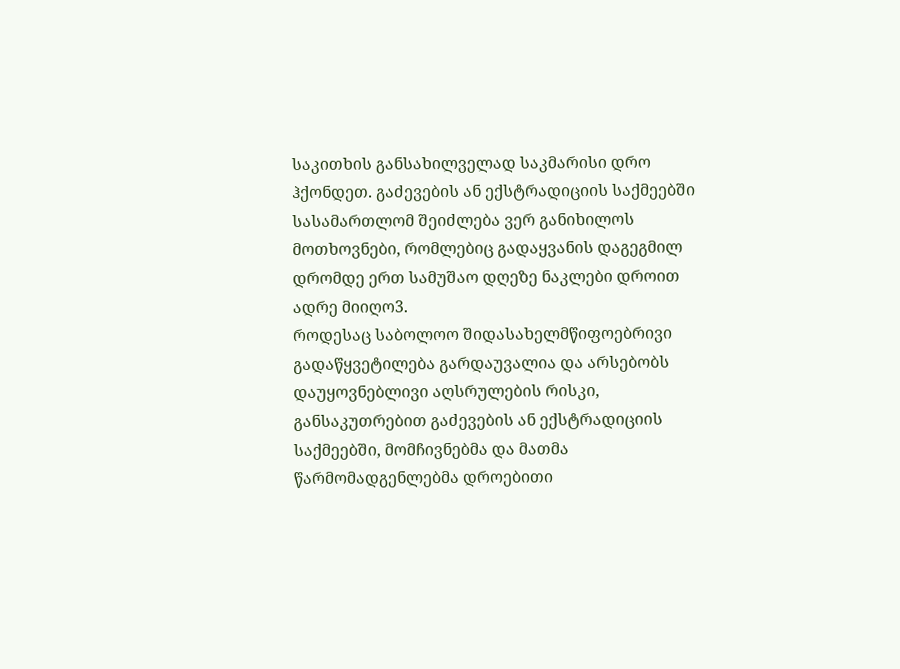საკითხის განსახილველად საკმარისი დრო ჰქონდეთ. გაძევების ან ექსტრადიციის საქმეებში სასამართლომ შეიძლება ვერ განიხილოს მოთხოვნები, რომლებიც გადაყვანის დაგეგმილ დრომდე ერთ სამუშაო დღეზე ნაკლები დროით ადრე მიიღო3.
როდესაც საბოლოო შიდასახელმწიფოებრივი გადაწყვეტილება გარდაუვალია და არსებობს დაუყოვნებლივი აღსრულების რისკი, განსაკუთრებით გაძევების ან ექსტრადიციის საქმეებში, მომჩივნებმა და მათმა წარმომადგენლებმა დროებითი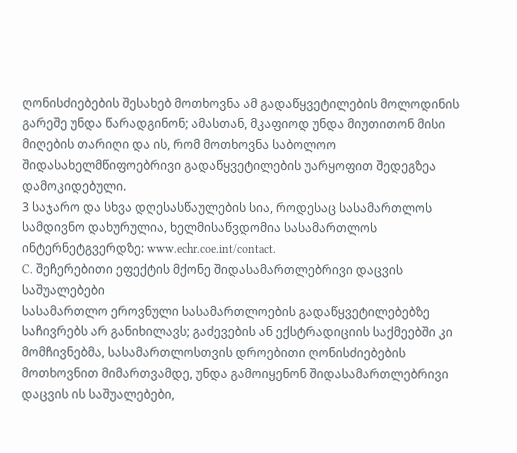ღონისძიებების შესახებ მოთხოვნა ამ გადაწყვეტილების მოლოდინის გარეშე უნდა წარადგინონ; ამასთან, მკაფიოდ უნდა მიუთითონ მისი მიღების თარიღი და ის, რომ მოთხოვნა საბოლოო შიდასახელმწიფოებრივი გადაწყვეტილების უარყოფით შედეგზეა დამოკიდებული.
3 საჯარო და სხვა დღესასწაულების სია, როდესაც სასამართლოს სამდივნო დახურულია, ხელმისაწვდომია სასამართლოს ინტერნეტგვერდზე: www.echr.coe.int/contact.
C. შეჩერებითი ეფექტის მქონე შიდასამართლებრივი დაცვის საშუალებები
სასამართლო ეროვნული სასამართლოების გადაწყვეტილებებზე საჩივრებს არ განიხილავს; გაძევების ან ექსტრადიციის საქმეებში კი მომჩივნებმა, სასამართლოსთვის დროებითი ღონისძიებების მოთხოვნით მიმართვამდე, უნდა გამოიყენონ შიდასამართლებრივი დაცვის ის საშუალებები,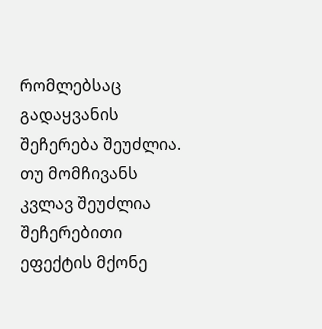რომლებსაც გადაყვანის შეჩერება შეუძლია. თუ მომჩივანს კვლავ შეუძლია შეჩერებითი ეფექტის მქონე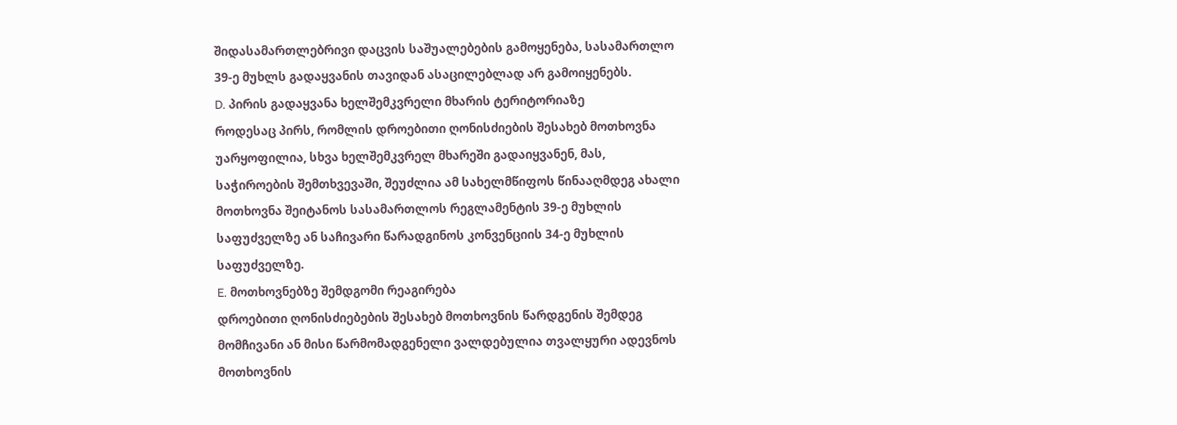შიდასამართლებრივი დაცვის საშუალებების გამოყენება, სასამართლო 39-ე მუხლს გადაყვანის თავიდან ასაცილებლად არ გამოიყენებს.
D. პირის გადაყვანა ხელშემკვრელი მხარის ტერიტორიაზე
როდესაც პირს, რომლის დროებითი ღონისძიების შესახებ მოთხოვნა უარყოფილია, სხვა ხელშემკვრელ მხარეში გადაიყვანენ, მას, საჭიროების შემთხვევაში, შეუძლია ამ სახელმწიფოს წინააღმდეგ ახალი მოთხოვნა შეიტანოს სასამართლოს რეგლამენტის 39-ე მუხლის საფუძველზე ან საჩივარი წარადგინოს კონვენციის 34-ე მუხლის საფუძველზე.
E. მოთხოვნებზე შემდგომი რეაგირება
დროებითი ღონისძიებების შესახებ მოთხოვნის წარდგენის შემდეგ მომჩივანი ან მისი წარმომადგენელი ვალდებულია თვალყური ადევნოს მოთხოვნის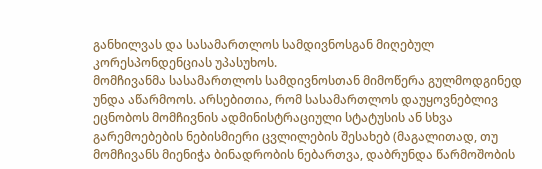განხილვას და სასამართლოს სამდივნოსგან მიღებულ კორესპონდენციას უპასუხოს.
მომჩივანმა სასამართლოს სამდივნოსთან მიმოწერა გულმოდგინედ უნდა აწარმოოს. არსებითია, რომ სასამართლოს დაუყოვნებლივ ეცნობოს მომჩივნის ადმინისტრაციული სტატუსის ან სხვა გარემოებების ნებისმიერი ცვლილების შესახებ (მაგალითად, თუ მომჩივანს მიენიჭა ბინადრობის ნებართვა, დაბრუნდა წარმოშობის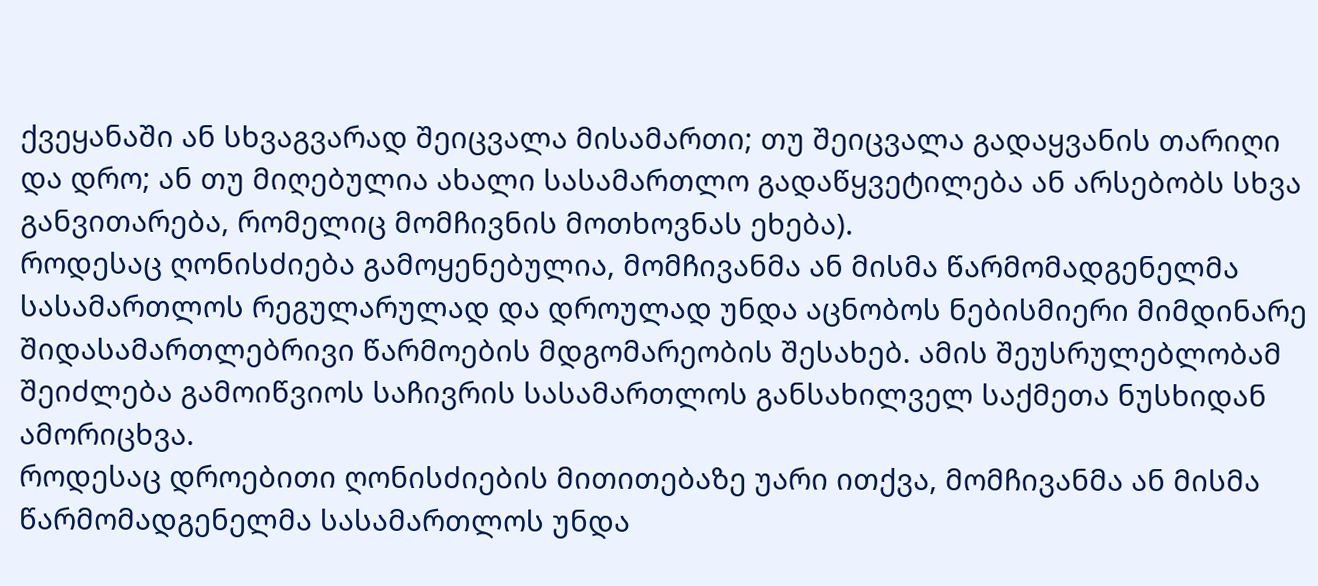ქვეყანაში ან სხვაგვარად შეიცვალა მისამართი; თუ შეიცვალა გადაყვანის თარიღი და დრო; ან თუ მიღებულია ახალი სასამართლო გადაწყვეტილება ან არსებობს სხვა განვითარება, რომელიც მომჩივნის მოთხოვნას ეხება).
როდესაც ღონისძიება გამოყენებულია, მომჩივანმა ან მისმა წარმომადგენელმა სასამართლოს რეგულარულად და დროულად უნდა აცნობოს ნებისმიერი მიმდინარე შიდასამართლებრივი წარმოების მდგომარეობის შესახებ. ამის შეუსრულებლობამ შეიძლება გამოიწვიოს საჩივრის სასამართლოს განსახილველ საქმეთა ნუსხიდან ამორიცხვა.
როდესაც დროებითი ღონისძიების მითითებაზე უარი ითქვა, მომჩივანმა ან მისმა წარმომადგენელმა სასამართლოს უნდა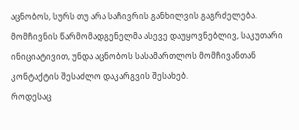აცნობოს, სურს თუ არა საჩივრის განხილვის გაგრძელება. მომჩივნის წარმომადგენელმა ასევე დაუყოვნებლივ, საკუთარი ინიციატივით, უნდა აცნობოს სასამართლოს მომჩივანთან კონტაქტის შესაძლო დაკარგვის შესახებ.
როდესაც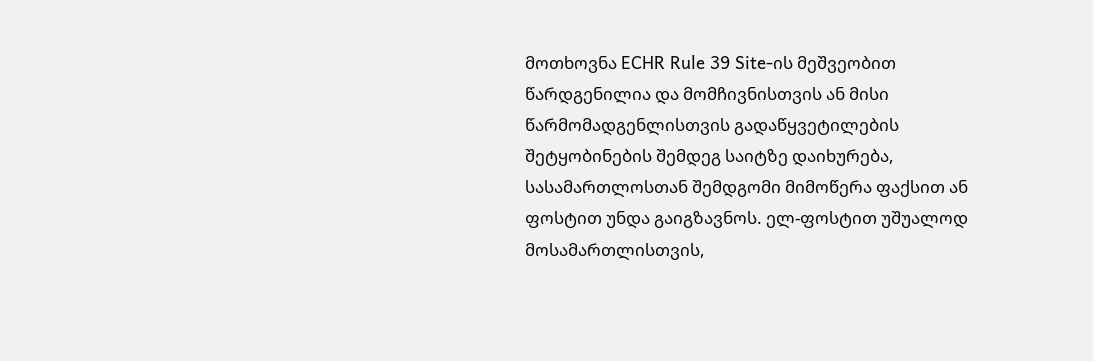მოთხოვნა ECHR Rule 39 Site-ის მეშვეობით წარდგენილია და მომჩივნისთვის ან მისი წარმომადგენლისთვის გადაწყვეტილების შეტყობინების შემდეგ საიტზე დაიხურება, სასამართლოსთან შემდგომი მიმოწერა ფაქსით ან ფოსტით უნდა გაიგზავნოს. ელ-ფოსტით უშუალოდ მოსამართლისთვის,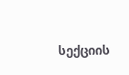სექციის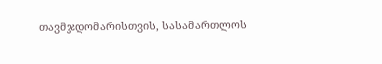თავმჯდომარისთვის, სასამართლოს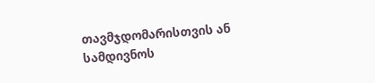თავმჯდომარისთვის ან სამდივნოს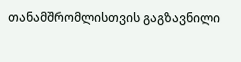თანამშრომლისთვის გაგზავნილი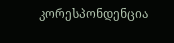კორესპონდენცია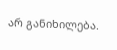არ განიხილება.